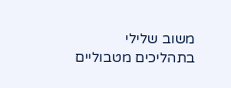משוב שלילי בתהליכים מטבוליים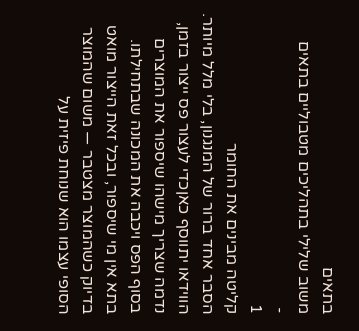בתאים
משוב שלילי בתהליכים מטבוליים בתאים
-
1
קליטה מבינים את החומר
הסבר אחד ברור של המנגנון, בלי מלל מיותר.
הווידאו יתווסף כאןכדי לעצור פס ייצור בזמן, נדמה שצריך מישהו שיספור את המוצרים בסוף הפס ויכבה את המכונה שבתחילתו. בתא אין מי שיספור, ובכל זאת הייצור מואט בדיוק כשהמוצר מצטבר — משום שהמוצר הסופי עצמו הוא שנוחת פיזית על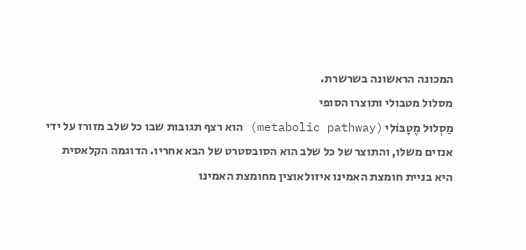המכונה הראשונה בשרשרת.
מסלול מטבולי ותוצרו הסופי
מַסְלוּל מֶטָבּוֹלִי (metabolic pathway) הוא רצף תגובות שבו כל שלב מזורז על ידי אנזים משלו, והתוצר של כל שלב הוא הסובסטרט של הבא אחריו. הדוגמה הקלאסית היא בניית חומצת האמינו איזולאוצין מחומצת האמינו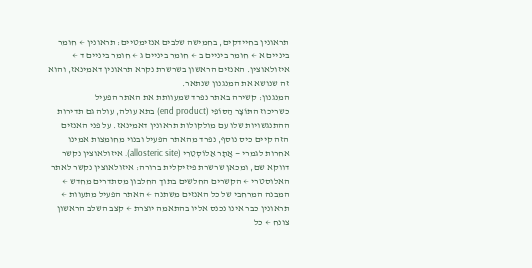תראונין בחיידקים, בחמישה שלבים אנזימטיים: תראונין ← חומר ביניים א ← חומר ביניים ב ← חומר ביניים ג ← חומר ביניים ד ← איזולאוצין. האנזים הראשון בשרשרת נקרא תראונין דאמינאז, והוא זה שנושא את המנגנון שנתאר.
המנגנון: קשירה באתר נפרד שמעוותת את האתר הפעיל
כשריכוז התּוֹצָר הַסּוֹפִי (end product) בתא עולה, עולה גם תדירות ההתנגשויות שלו עם מולקולות תראונין דאמינאז. על פני האנזים הזה קיים כיס נוסף, נפרד מהאתר הפעיל ובנוי מחומצות אמינו אחרות לגמרי — אֲתָר אַלוֹסְטֵרִי (allosteric site). איזולאוצין נקשר דווקא שם, ומכאן שרשרת פיזיקלית ברורה: איזולאוצין נקשר לאתר האלוסטרי ← הקשרים החלשים בתוך החלבון מסתדרים מחדש ← המבנה המרחבי של כל האנזים משתנה ← האתר הפעיל מתעוות ← תראונין כבר אינו נכנס אליו בהתאמה יוצרת ← קצב השלב הראשון צונח ← כל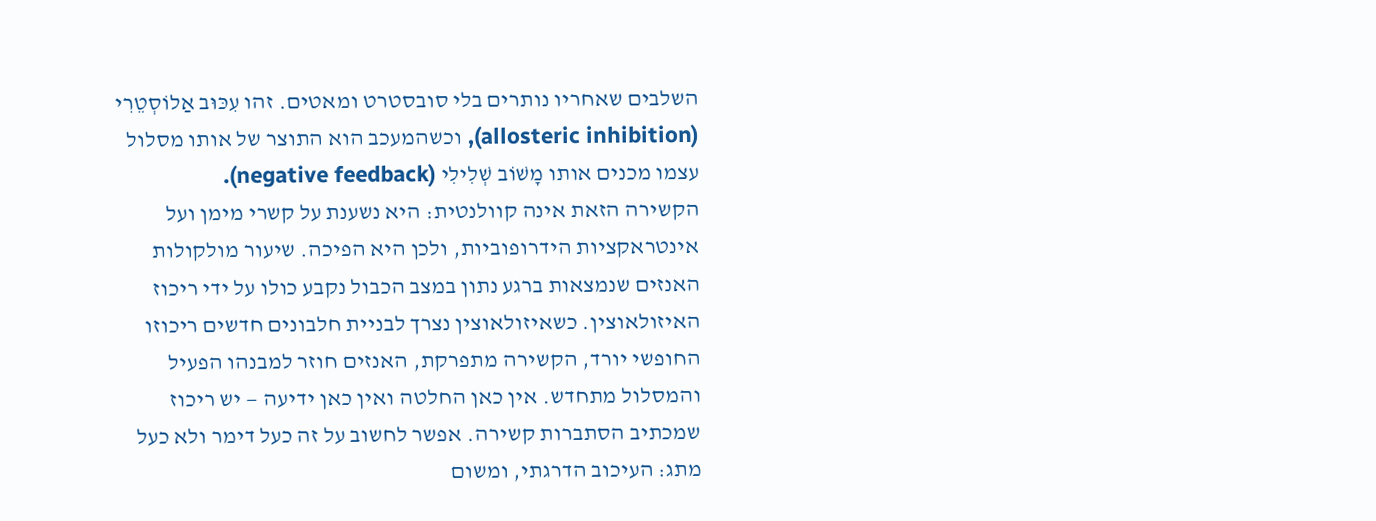השלבים שאחריו נותרים בלי סובסטרט ומאטים. זהו עִכּוּב אַלוֹסְטֵרִי (allosteric inhibition), וכשהמעכב הוא התוצר של אותו מסלול עצמו מכנים אותו מָשׁוֹב שְׁלִילִי (negative feedback).
הקשירה הזאת אינה קוולנטית: היא נשענת על קשרי מימן ועל אינטראקציות הידרופוביות, ולכן היא הפיכה. שיעור מולקולות האנזים שנמצאות ברגע נתון במצב הכבול נקבע כולו על ידי ריכוז האיזולאוצין. כשאיזולאוצין נצרך לבניית חלבונים חדשים ריכוזו החופשי יורד, הקשירה מתפרקת, האנזים חוזר למבנהו הפעיל והמסלול מתחדש. אין כאן החלטה ואין כאן ידיעה — יש ריכוז שמכתיב הסתברות קשירה. אפשר לחשוב על זה כעל דימר ולא כעל מתג: העיכוב הדרגתי, ומשום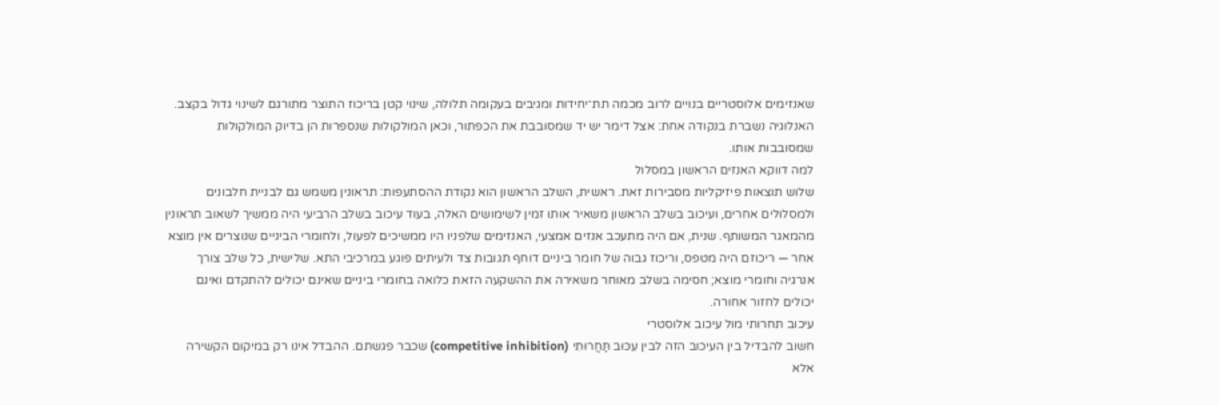שאנזימים אלוסטריים בנויים לרוב מכמה תת־יחידות ומגיבים בעקומה תלולה, שינוי קטן בריכוז התוצר מתורגם לשינוי גדול בקצב. האנלוגיה נשברת בנקודה אחת: אצל דימר יש יד שמסובבת את הכפתור, וכאן המולקולות שנספרות הן בדיוק המולקולות שמסובבות אותו.
למה דווקא האנזים הראשון במסלול
שלוש תוצאות פיזיקליות מסבירות זאת. ראשית, השלב הראשון הוא נקודת ההסתעפות: תראונין משמש גם לבניית חלבונים ולמסלולים אחרים, ועיכוב בשלב הראשון משאיר אותו זמין לשימושים האלה, בעוד עיכוב בשלב הרביעי היה ממשיך לשאוב תראונין מהמאגר המשותף. שנית, אם היה מתעכב אנזים אמצעי, האנזימים שלפניו היו ממשיכים לפעול, ולחומרי הביניים שנוצרים אין מוצא אחר — ריכוזם היה מטפס, וריכוז גבוה של חומר ביניים דוחף תגובות צד ולעיתים פוגע במרכיבי התא. שלישית, כל שלב צורך אנרגיה וחומרי מוצא; חסימה בשלב מאוחר משאירה את ההשקעה הזאת כלואה בחומרי ביניים שאינם יכולים להתקדם ואינם יכולים לחזור אחורה.
עיכוב תחרותי מול עיכוב אלוסטרי
חשוב להבדיל בין העיכוב הזה לבין עִכּוּב תַּחֲרוּתִי (competitive inhibition) שכבר פגשתם. ההבדל אינו רק במיקום הקשירה אלא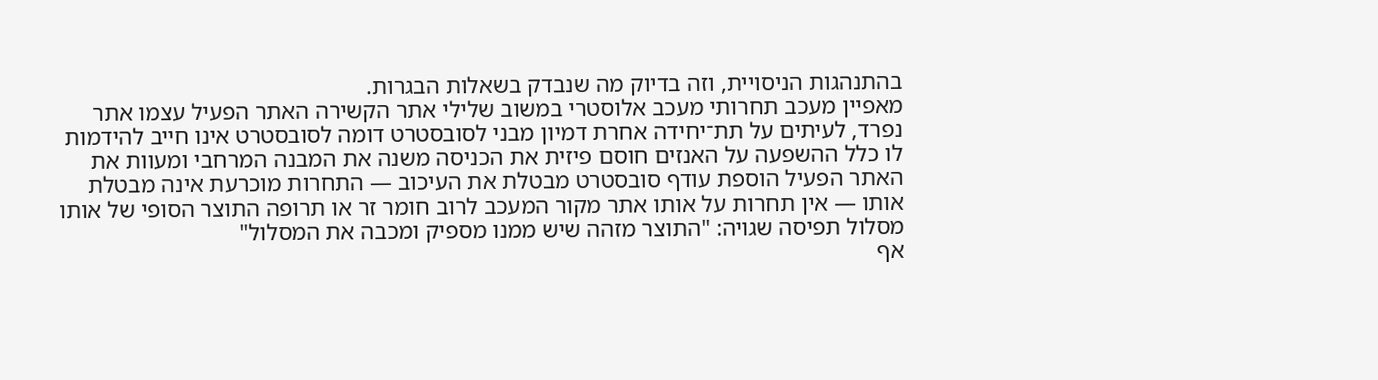בהתנהגות הניסויית, וזה בדיוק מה שנבדק בשאלות הבגרות.
מאפיין מעכב תחרותי מעכב אלוסטרי במשוב שלילי אתר הקשירה האתר הפעיל עצמו אתר נפרד, לעיתים על תת־יחידה אחרת דמיון מבני לסובסטרט דומה לסובסטרט אינו חייב להידמות לו כלל ההשפעה על האנזים חוסם פיזית את הכניסה משנה את המבנה המרחבי ומעוות את האתר הפעיל הוספת עודף סובסטרט מבטלת את העיכוב — התחרות מוכרעת אינה מבטלת אותו — אין תחרות על אותו אתר מקור המעכב לרוב חומר זר או תרופה התוצר הסופי של אותו מסלול תפיסה שגויה: "התוצר מזהה שיש ממנו מספיק ומכבה את המסלול"
אף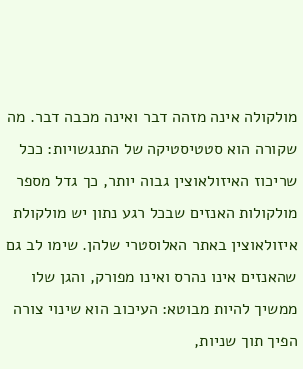מולקולה אינה מזהה דבר ואינה מכבה דבר. מה שקורה הוא סטטיסטיקה של התנגשויות: ככל שריכוז האיזולאוצין גבוה יותר, כך גדל מספר מולקולות האנזים שבכל רגע נתון יש מולקולת איזולאוצין באתר האלוסטרי שלהן. שימו לב גם שהאנזים אינו נהרס ואינו מפורק, והגן שלו ממשיך להיות מבוטא: העיכוב הוא שינוי צורה הפיך תוך שניות,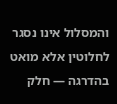והמסלול אינו נסגר לחלוטין אלא מואט בהדרגה — חלק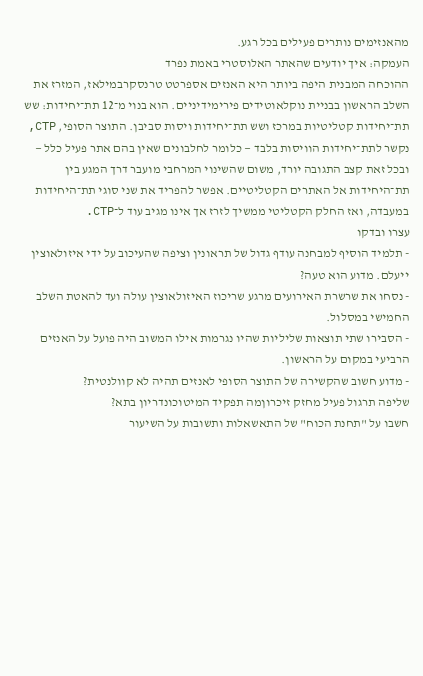מהאנזימים נותרים פעילים בכל רגע.
העמקה: איך יודעים שהאתר האלוסטרי באמת נפרד
ההוכחה המבנית היפה ביותר היא האנזים אספרטט טרנסקרבמילאז, המזרז את השלב הראשון בבניית נוקלאוטידים פירימידיניים. הוא בנוי מ־12 תת־יחידות: שש תת־יחידות קטליטיות במרכז ושש תת־יחידות ויסות סביבן. התוצר הסופי, CTP, נקשר לתת־יחידות הוויסות בלבד — כלומר לחלבונים שאין בהם אתר פעיל כלל — ובכל זאת קצב התגובה יורד, משום שהשינוי המרחבי מועבר דרך המגע בין תת־היחידות אל האתרים הקטליטיים. אפשר להפריד את שני סוגי תת־היחידות במעבדה, ואז החלק הקטליטי ממשיך לזרז אך אינו מגיב עוד ל־CTP.
עצרו ובדקו
- תלמיד הוסיף למבחנה עודף גדול של תראונין וציפה שהעיכוב על ידי איזולאוצין ייעלם. מדוע הוא טעה?
- נסחו את שרשרת האירועים מרגע שריכוז האיזולאוצין עולה ועד להאטת השלב החמישי במסלול.
- הסבירו שתי תוצאות שליליות שהיו נגרמות אילו המשוב היה פועל על האנזים הרביעי במקום על הראשון.
- מדוע חשוב שהקשירה של התוצר הסופי לאנזים תהיה לא קוולנטית?
שליפה תרגול פעיל מחזק זיכרוןמה תפקיד המיטוכונדריון בתא?
חשבו על "תחנת הכוח" של התאשאלות ותשובות על השיעור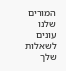המורים שלנו עונים לשאלות שלך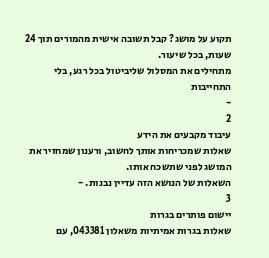תקוע על מושג? קבל תשובה אישית מהמורים תוך 24 שעות, בכל שיעור.
מתחילים את המסלול שליביטול בכל רגע, בלי התחייבות
-
2
עיבוד מקבעים את הידע
שאלות שמכריחות אותך לחשוב, ורענון שמחזיר את המושג לפני שתשכח אותו.
השאלות של הנושא הזה עדיין נבנות. -
3
יישום פותרים בגרות
שאלות בגרות אמיתיות משאלון 043381, עם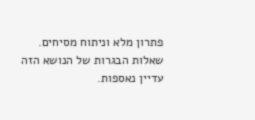פתרון מלא וניתוח מסיחים.
שאלות הבגרות של הנושא הזה עדיין נאספות.